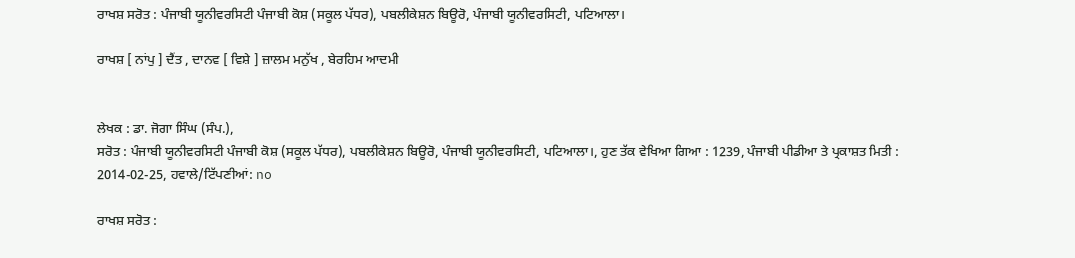ਰਾਖਸ਼ ਸਰੋਤ : ਪੰਜਾਬੀ ਯੂਨੀਵਰਸਿਟੀ ਪੰਜਾਬੀ ਕੋਸ਼ (ਸਕੂਲ ਪੱਧਰ), ਪਬਲੀਕੇਸ਼ਨ ਬਿਊਰੋ, ਪੰਜਾਬੀ ਯੂਨੀਵਰਸਿਟੀ, ਪਟਿਆਲਾ।

ਰਾਖਸ਼ [ ਨਾਂਪੁ ] ਦੈਂਤ , ਦਾਨਵ [ ਵਿਸ਼ੇ ] ਜ਼ਾਲਮ ਮਨੁੱਖ , ਬੇਰਹਿਮ ਆਦਮੀ


ਲੇਖਕ : ਡਾ. ਜੋਗਾ ਸਿੰਘ (ਸੰਪ.),
ਸਰੋਤ : ਪੰਜਾਬੀ ਯੂਨੀਵਰਸਿਟੀ ਪੰਜਾਬੀ ਕੋਸ਼ (ਸਕੂਲ ਪੱਧਰ), ਪਬਲੀਕੇਸ਼ਨ ਬਿਊਰੋ, ਪੰਜਾਬੀ ਯੂਨੀਵਰਸਿਟੀ, ਪਟਿਆਲਾ।, ਹੁਣ ਤੱਕ ਵੇਖਿਆ ਗਿਆ : 1239, ਪੰਜਾਬੀ ਪੀਡੀਆ ਤੇ ਪ੍ਰਕਾਸ਼ਤ ਮਿਤੀ : 2014-02-25, ਹਵਾਲੇ/ਟਿੱਪਣੀਆਂ: no

ਰਾਖਸ਼ ਸਰੋਤ :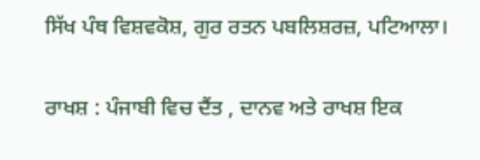ਸਿੱਖ ਪੰਥ ਵਿਸ਼ਵਕੋਸ਼, ਗੁਰ ਰਤਨ ਪਬਲਿਸ਼ਰਜ਼, ਪਟਿਆਲਾ।

ਰਾਖਸ਼ : ਪੰਜਾਬੀ ਵਿਚ ਦੈਂਤ , ਦਾਨਵ ਅਤੇ ਰਾਖਸ਼ ਇਕ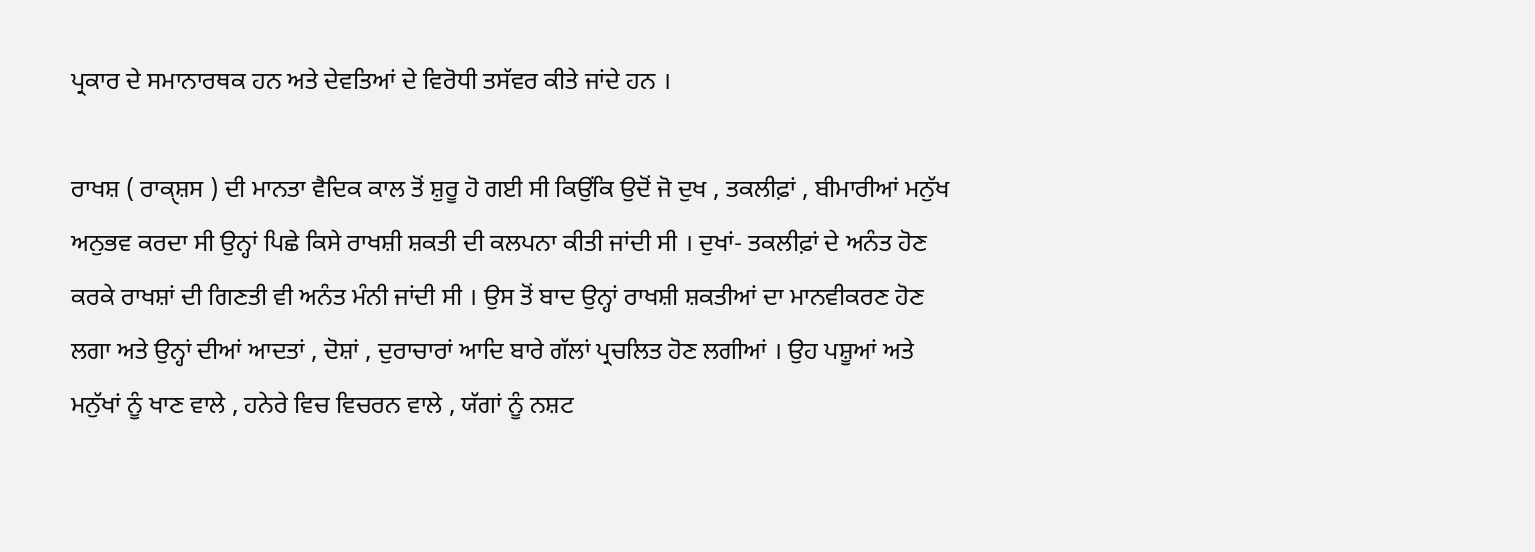ਪ੍ਰਕਾਰ ਦੇ ਸਮਾਨਾਰਥਕ ਹਨ ਅਤੇ ਦੇਵਤਿਆਂ ਦੇ ਵਿਰੋਧੀ ਤਸੱਵਰ ਕੀਤੇ ਜਾਂਦੇ ਹਨ ।

ਰਾਖਸ਼ ( ਰਾਕੑਸ਼ਸ ) ਦੀ ਮਾਨਤਾ ਵੈਦਿਕ ਕਾਲ ਤੋਂ ਸ਼ੁਰੂ ਹੋ ਗਈ ਸੀ ਕਿਉਂਕਿ ਉਦੋਂ ਜੋ ਦੁਖ , ਤਕਲੀਫ਼ਾਂ , ਬੀਮਾਰੀਆਂ ਮਨੁੱਖ ਅਨੁਭਵ ਕਰਦਾ ਸੀ ਉਨ੍ਹਾਂ ਪਿਛੇ ਕਿਸੇ ਰਾਖਸ਼ੀ ਸ਼ਕਤੀ ਦੀ ਕਲਪਨਾ ਕੀਤੀ ਜਾਂਦੀ ਸੀ । ਦੁਖਾਂ- ਤਕਲੀਫ਼ਾਂ ਦੇ ਅਨੰਤ ਹੋਣ ਕਰਕੇ ਰਾਖਸ਼ਾਂ ਦੀ ਗਿਣਤੀ ਵੀ ਅਨੰਤ ਮੰਨੀ ਜਾਂਦੀ ਸੀ । ਉਸ ਤੋਂ ਬਾਦ ਉਨ੍ਹਾਂ ਰਾਖਸ਼ੀ ਸ਼ਕਤੀਆਂ ਦਾ ਮਾਨਵੀਕਰਣ ਹੋਣ ਲਗਾ ਅਤੇ ਉਨ੍ਹਾਂ ਦੀਆਂ ਆਦਤਾਂ , ਦੋਸ਼ਾਂ , ਦੁਰਾਚਾਰਾਂ ਆਦਿ ਬਾਰੇ ਗੱਲਾਂ ਪ੍ਰਚਲਿਤ ਹੋਣ ਲਗੀਆਂ । ਉਹ ਪਸ਼ੂਆਂ ਅਤੇ ਮਨੁੱਖਾਂ ਨੂੰ ਖਾਣ ਵਾਲੇ , ਹਨੇਰੇ ਵਿਚ ਵਿਚਰਨ ਵਾਲੇ , ਯੱਗਾਂ ਨੂੰ ਨਸ਼ਟ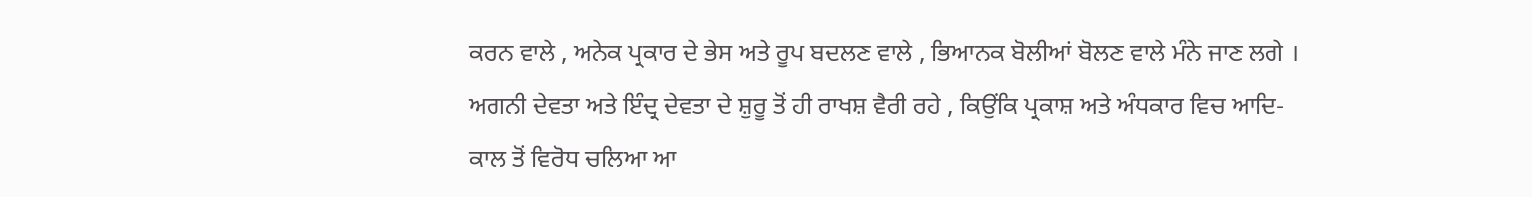ਕਰਨ ਵਾਲੇ , ਅਨੇਕ ਪ੍ਰਕਾਰ ਦੇ ਭੇਸ ਅਤੇ ਰੂਪ ਬਦਲਣ ਵਾਲੇ , ਭਿਆਨਕ ਬੋਲੀਆਂ ਬੋਲਣ ਵਾਲੇ ਮੰਨੇ ਜਾਣ ਲਗੇ । ਅਗਨੀ ਦੇਵਤਾ ਅਤੇ ਇੰਦ੍ਰ ਦੇਵਤਾ ਦੇ ਸ਼ੁਰੂ ਤੋਂ ਹੀ ਰਾਖਸ਼ ਵੈਰੀ ਰਹੇ , ਕਿਉਂਕਿ ਪ੍ਰਕਾਸ਼ ਅਤੇ ਅੰਧਕਾਰ ਵਿਚ ਆਦਿ-ਕਾਲ ਤੋਂ ਵਿਰੋਧ ਚਲਿਆ ਆ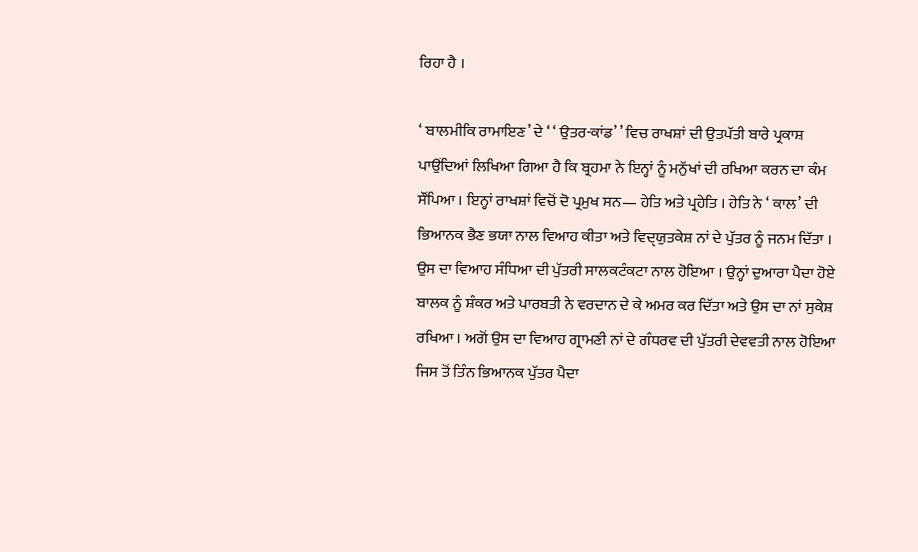ਰਿਹਾ ਹੈ ।

‘ ਬਾਲਮੀਕਿ ਰਾਮਾਇਣ’ ਦੇ ‘ ‘ ਉਤਰ-ਕਾਂਡ’ ’ ਵਿਚ ਰਾਖਸ਼ਾਂ ਦੀ ਉਤਪੱਤੀ ਬਾਰੇ ਪ੍ਰਕਾਸ਼ ਪਾਉਂਦਿਆਂ ਲਿਖਿਆ ਗਿਆ ਹੈ ਕਿ ਬ੍ਰਹਮਾ ਨੇ ਇਨ੍ਹਾਂ ਨੂੰ ਮਨੁੱਖਾਂ ਦੀ ਰਖਿਆ ਕਰਨ ਦਾ ਕੰਮ ਸੌਂਪਿਆ । ਇਨ੍ਹਾਂ ਰਾਖਸ਼ਾਂ ਵਿਚੋਂ ਦੋ ਪ੍ਰਮੁਖ ਸਨ— ਹੇਤਿ ਅਤੇ ਪ੍ਰਹੇਤਿ । ਹੇਤਿ ਨੇ ‘ ਕਾਲ’ ਦੀ ਭਿਆਨਕ ਭੈਣ ਭਯਾ ਨਾਲ ਵਿਆਹ ਕੀਤਾ ਅਤੇ ਵਿਦੑਯੁਤਕੇਸ਼ ਨਾਂ ਦੇ ਪੁੱਤਰ ਨੂੰ ਜਨਮ ਦਿੱਤਾ । ਉਸ ਦਾ ਵਿਆਹ ਸੰਧਿਆ ਦੀ ਪੁੱਤਰੀ ਸਾਲਕਟੰਕਟਾ ਨਾਲ ਹੋਇਆ । ਉਨ੍ਹਾਂ ਦੁਆਰਾ ਪੈਦਾ ਹੋਏ ਬਾਲਕ ਨੂੰ ਸ਼ੰਕਰ ਅਤੇ ਪਾਰਬਤੀ ਨੇ ਵਰਦਾਨ ਦੇ ਕੇ ਅਮਰ ਕਰ ਦਿੱਤਾ ਅਤੇ ਉਸ ਦਾ ਨਾਂ ਸੁਕੇਸ਼ ਰਖਿਆ । ਅਗੋਂ ਉਸ ਦਾ ਵਿਆਹ ਗ੍ਰਾਮਣੀ ਨਾਂ ਦੇ ਗੰਧਰਵ ਦੀ ਪੁੱਤਰੀ ਦੇਵਵਤੀ ਨਾਲ ਹੋਇਆ ਜਿਸ ਤੋਂ ਤਿੰਨ ਭਿਆਨਕ ਪੁੱਤਰ ਪੈਦਾ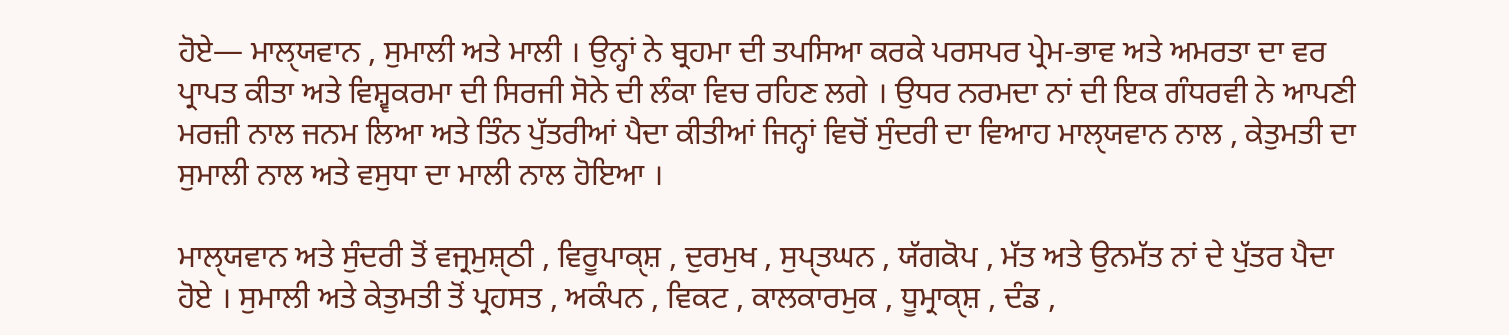ਹੋਏ— ਮਾਲੑਯਵਾਨ , ਸੁਮਾਲੀ ਅਤੇ ਮਾਲੀ । ਉਨ੍ਹਾਂ ਨੇ ਬ੍ਰਹਮਾ ਦੀ ਤਪਸਿਆ ਕਰਕੇ ਪਰਸਪਰ ਪ੍ਰੇਮ-ਭਾਵ ਅਤੇ ਅਮਰਤਾ ਦਾ ਵਰ ਪ੍ਰਾਪਤ ਕੀਤਾ ਅਤੇ ਵਿਸ਼੍ਵਕਰਮਾ ਦੀ ਸਿਰਜੀ ਸੋਨੇ ਦੀ ਲੰਕਾ ਵਿਚ ਰਹਿਣ ਲਗੇ । ਉਧਰ ਨਰਮਦਾ ਨਾਂ ਦੀ ਇਕ ਗੰਧਰਵੀ ਨੇ ਆਪਣੀ ਮਰਜ਼ੀ ਨਾਲ ਜਨਮ ਲਿਆ ਅਤੇ ਤਿੰਨ ਪੁੱਤਰੀਆਂ ਪੈਦਾ ਕੀਤੀਆਂ ਜਿਨ੍ਹਾਂ ਵਿਚੋਂ ਸੁੰਦਰੀ ਦਾ ਵਿਆਹ ਮਾਲੑਯਵਾਨ ਨਾਲ , ਕੇਤੁਮਤੀ ਦਾ ਸੁਮਾਲੀ ਨਾਲ ਅਤੇ ਵਸੁਧਾ ਦਾ ਮਾਲੀ ਨਾਲ ਹੋਇਆ ।

ਮਾਲੑਯਵਾਨ ਅਤੇ ਸੁੰਦਰੀ ਤੋਂ ਵਜ੍ਰਮੁਸ਼ੑਠੀ , ਵਿਰੂਪਾਕੑਸ਼ , ਦੁਰਮੁਖ , ਸੁਪੑਤਘਨ , ਯੱਗਕੋਪ , ਮੱਤ ਅਤੇ ਉਨਮੱਤ ਨਾਂ ਦੇ ਪੁੱਤਰ ਪੈਦਾ ਹੋਏ । ਸੁਮਾਲੀ ਅਤੇ ਕੇਤੁਮਤੀ ਤੋਂ ਪ੍ਰਹਸਤ , ਅਕੰਪਨ , ਵਿਕਟ , ਕਾਲਕਾਰਮੁਕ , ਧੂਮ੍ਰਾਕੑਸ਼ , ਦੰਡ ,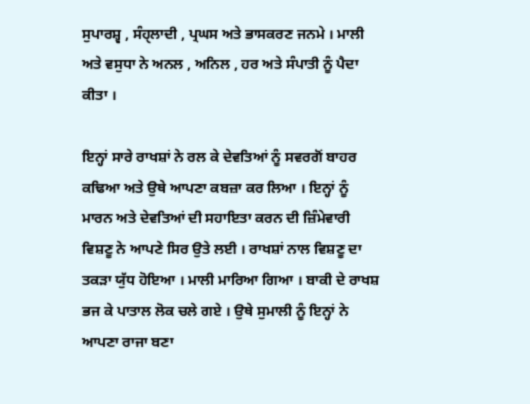ਸੁਪਾਰਸ਼੍ਵ , ਸੰਹੑਲਾਦੀ , ਪ੍ਰਘਸ ਅਤੇ ਭਾਸਕਰਣ ਜਨਮੇ । ਮਾਲੀ ਅਤੇ ਵਸੁਧਾ ਨੇ ਅਨਲ , ਅਨਿਲ , ਹਰ ਅਤੇ ਸੰਪਾਤੀ ਨੂੰ ਪੈਦਾ ਕੀਤਾ ।

ਇਨ੍ਹਾਂ ਸਾਰੇ ਰਾਖਸ਼ਾਂ ਨੇ ਰਲ ਕੇ ਦੇਵਤਿਆਂ ਨੂੰ ਸਵਰਗੋਂ ਬਾਹਰ ਕਢਿਆ ਅਤੇ ਉਥੇ ਆਪਣਾ ਕਬਜ਼ਾ ਕਰ ਲਿਆ । ਇਨ੍ਹਾਂ ਨੂੰ ਮਾਰਨ ਅਤੇ ਦੇਵਤਿਆਂ ਦੀ ਸਹਾਇਤਾ ਕਰਨ ਦੀ ਜ਼ਿੰਮੇਵਾਰੀ ਵਿਸ਼ਣੂ ਨੇ ਆਪਣੇ ਸਿਰ ਉਤੇ ਲਈ । ਰਾਖਸ਼ਾਂ ਨਾਲ ਵਿਸ਼ਣੂ ਦਾ ਤਕੜਾ ਯੁੱਧ ਹੋਇਆ । ਮਾਲੀ ਮਾਰਿਆ ਗਿਆ । ਬਾਕੀ ਦੇ ਰਾਖਸ਼ ਭਜ ਕੇ ਪਾਤਾਲ ਲੋਕ ਚਲੇ ਗਏ । ਉਥੇ ਸੁਮਾਲੀ ਨੂੰ ਇਨ੍ਹਾਂ ਨੇ ਆਪਣਾ ਰਾਜਾ ਬਣਾ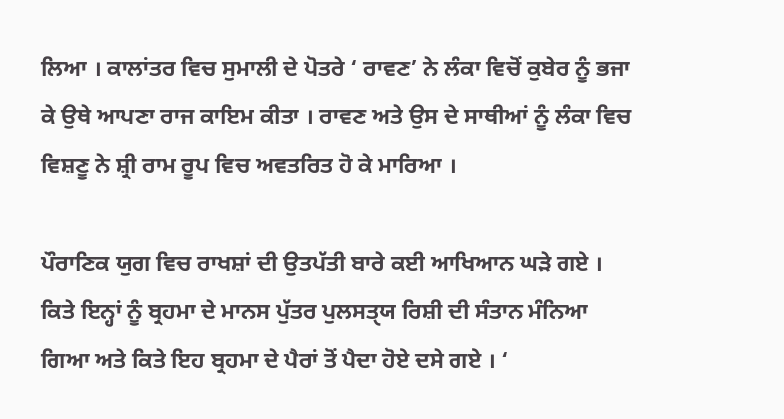ਲਿਆ । ਕਾਲਾਂਤਰ ਵਿਚ ਸੁਮਾਲੀ ਦੇ ਪੋਤਰੇ ‘ ਰਾਵਣ’ ਨੇ ਲੰਕਾ ਵਿਚੋਂ ਕੁਬੇਰ ਨੂੰ ਭਜਾ ਕੇ ਉਥੇ ਆਪਣਾ ਰਾਜ ਕਾਇਮ ਕੀਤਾ । ਰਾਵਣ ਅਤੇ ਉਸ ਦੇ ਸਾਥੀਆਂ ਨੂੰ ਲੰਕਾ ਵਿਚ ਵਿਸ਼ਣੂ ਨੇ ਸ਼੍ਰੀ ਰਾਮ ਰੂਪ ਵਿਚ ਅਵਤਰਿਤ ਹੋ ਕੇ ਮਾਰਿਆ ।

ਪੌਰਾਣਿਕ ਯੁਗ ਵਿਚ ਰਾਖਸ਼ਾਂ ਦੀ ਉਤਪੱਤੀ ਬਾਰੇ ਕਈ ਆਖਿਆਨ ਘੜੇ ਗਏ । ਕਿਤੇ ਇਨ੍ਹਾਂ ਨੂੰ ਬ੍ਰਹਮਾ ਦੇ ਮਾਨਸ ਪੁੱਤਰ ਪੁਲਸਤੑਯ ਰਿਸ਼ੀ ਦੀ ਸੰਤਾਨ ਮੰਨਿਆ ਗਿਆ ਅਤੇ ਕਿਤੇ ਇਹ ਬ੍ਰਹਮਾ ਦੇ ਪੈਰਾਂ ਤੋਂ ਪੈਦਾ ਹੋਏ ਦਸੇ ਗਏ । ‘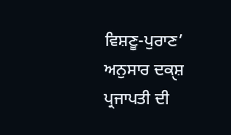ਵਿਸ਼ਣੂ-ਪੁਰਾਣ’ ਅਨੁਸਾਰ ਦਕੑਸ਼ ਪ੍ਰਜਾਪਤੀ ਦੀ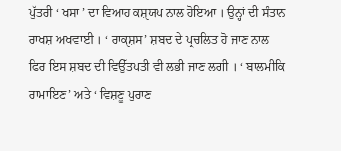ਪੁੱਤਰੀ ‘ ਖਸਾ ’ ਦਾ ਵਿਆਹ ਕਸ਼ੑਯਪ ਨਾਲ ਹੋਇਆ । ਉਨ੍ਹਾਂ ਦੀ ਸੰਤਾਨ ਰਾਖਸ਼ ਅਖਵਾਈ । ‘ ਰਾਕੑਸ਼ਸ’ ਸ਼ਬਦ ਦੇ ਪ੍ਰਚਲਿਤ ਹੋ ਜਾਣ ਨਾਲ ਫਿਰ ਇਸ ਸ਼ਬਦ ਦੀ ਵਿਉੱਤਪਤੀ ਵੀ ਲਭੀ ਜਾਣ ਲਗੀ । ‘ ਬਾਲਮੀਕਿ ਰਾਮਾਇਣ’ ਅਤੇ ‘ ਵਿਸ਼ਣੂ ਪੁਰਾਣ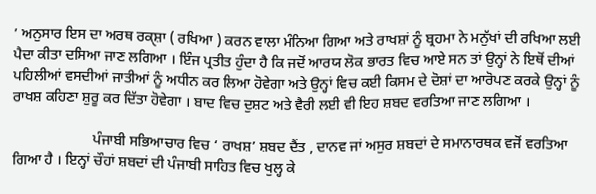’ ਅਨੁਸਾਰ ਇਸ ਦਾ ਅਰਥ ਰਕੑਸ਼ਾ ( ਰਖਿਆ ) ਕਰਨ ਵਾਲਾ ਮੰਨਿਆ ਗਿਆ ਅਤੇ ਰਾਖਸ਼ਾਂ ਨੂੰ ਬ੍ਰਹਮਾ ਨੇ ਮਨੁੱਖਾਂ ਦੀ ਰਖਿਆ ਲਈ ਪੈਦਾ ਕੀਤਾ ਦਸਿਆ ਜਾਣ ਲਗਿਆ । ਇੰਜ ਪ੍ਰਤੀਤ ਹੁੰਦਾ ਹੈ ਕਿ ਜਦੋਂ ਆਰਯ ਲੋਕ ਭਾਰਤ ਵਿਚ ਆਏ ਸਨ ਤਾਂ ਉਨ੍ਹਾਂ ਨੇ ਇਥੋਂ ਦੀਆਂ ਪਹਿਲੀਆਂ ਵਸਦੀਆਂ ਜਾਤੀਆਂ ਨੂੰ ਅਧੀਨ ਕਰ ਲਿਆ ਹੋਵੇਗਾ ਅਤੇ ਉਨ੍ਹਾਂ ਵਿਚ ਕਈ ਕਿਸਮ ਦੇ ਦੋਸ਼ਾਂ ਦਾ ਆਰੋਪਣ ਕਰਕੇ ਉਨ੍ਹਾਂ ਨੂੰ ਰਾਖਸ਼ ਕਹਿਣਾ ਸ਼ੁਰੂ ਕਰ ਦਿੱਤਾ ਹੋਵੇਗਾ । ਬਾਦ ਵਿਚ ਦੁਸ਼ਟ ਅਤੇ ਵੈਰੀ ਲਈ ਵੀ ਇਹ ਸ਼ਬਦ ਵਰਤਿਆ ਜਾਣ ਲਗਿਆ ।

                      ਪੰਜਾਬੀ ਸਭਿਆਚਾਰ ਵਿਚ ‘ ਰਾਖਸ਼’ ਸ਼ਬਦ ਦੈਂਤ , ਦਾਨਵ ਜਾਂ ਅਸੁਰ ਸ਼ਬਦਾਂ ਦੇ ਸਮਾਨਾਰਥਕ ਵਜੋਂ ਵਰਤਿਆ ਗਿਆ ਹੈ । ਇਨ੍ਹਾਂ ਚੌਹਾਂ ਸ਼ਬਦਾਂ ਦੀ ਪੰਜਾਬੀ ਸਾਹਿਤ ਵਿਚ ਖੁਲ੍ਹ ਕੇ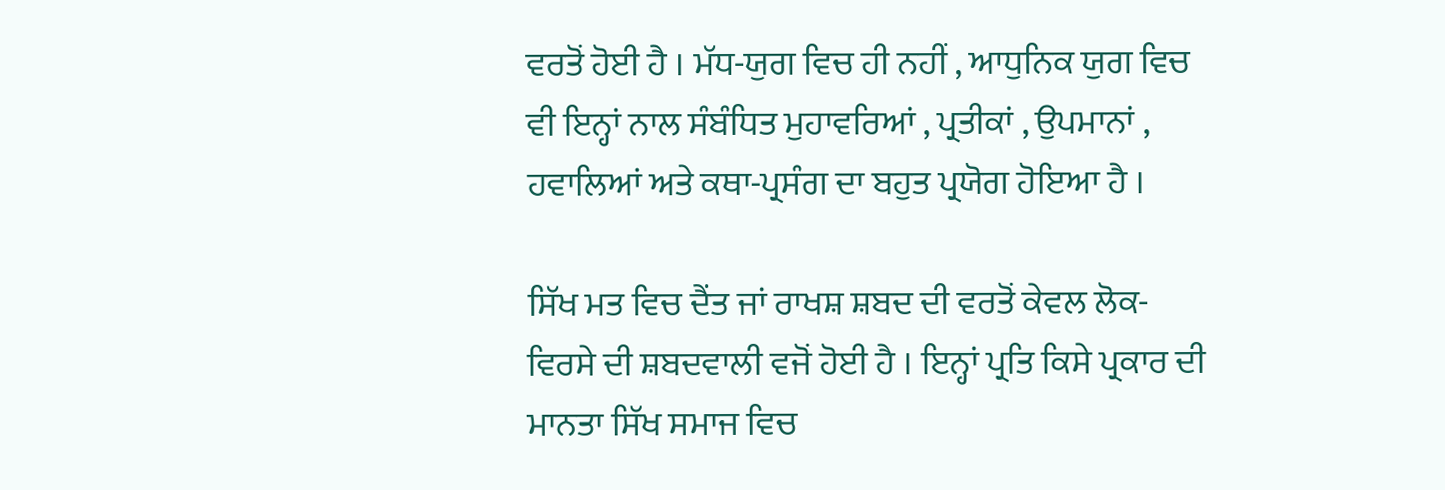ਵਰਤੋਂ ਹੋਈ ਹੈ । ਮੱਧ-ਯੁਗ ਵਿਚ ਹੀ ਨਹੀਂ , ਆਧੁਨਿਕ ਯੁਗ ਵਿਚ ਵੀ ਇਨ੍ਹਾਂ ਨਾਲ ਸੰਬੰਧਿਤ ਮੁਹਾਵਰਿਆਂ , ਪ੍ਰਤੀਕਾਂ , ਉਪਮਾਨਾਂ , ਹਵਾਲਿਆਂ ਅਤੇ ਕਥਾ-ਪ੍ਰਸੰਗ ਦਾ ਬਹੁਤ ਪ੍ਰਯੋਗ ਹੋਇਆ ਹੈ ।

ਸਿੱਖ ਮਤ ਵਿਚ ਦੈਂਤ ਜਾਂ ਰਾਖਸ਼ ਸ਼ਬਦ ਦੀ ਵਰਤੋਂ ਕੇਵਲ ਲੋਕ-ਵਿਰਸੇ ਦੀ ਸ਼ਬਦਵਾਲੀ ਵਜੋਂ ਹੋਈ ਹੈ । ਇਨ੍ਹਾਂ ਪ੍ਰਤਿ ਕਿਸੇ ਪ੍ਰਕਾਰ ਦੀ ਮਾਨਤਾ ਸਿੱਖ ਸਮਾਜ ਵਿਚ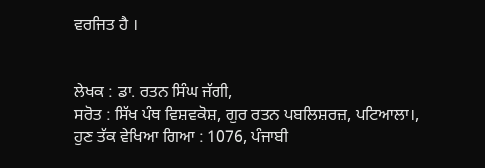ਵਰਜਿਤ ਹੈ ।


ਲੇਖਕ : ਡਾ. ਰਤਨ ਸਿੰਘ ਜੱਗੀ,
ਸਰੋਤ : ਸਿੱਖ ਪੰਥ ਵਿਸ਼ਵਕੋਸ਼, ਗੁਰ ਰਤਨ ਪਬਲਿਸ਼ਰਜ਼, ਪਟਿਆਲਾ।, ਹੁਣ ਤੱਕ ਵੇਖਿਆ ਗਿਆ : 1076, ਪੰਜਾਬੀ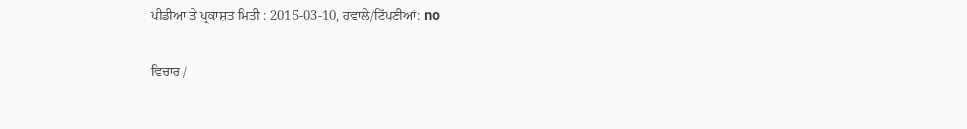ਪੀਡੀਆ ਤੇ ਪ੍ਰਕਾਸ਼ਤ ਮਿਤੀ : 2015-03-10, ਹਵਾਲੇ/ਟਿੱਪਣੀਆਂ: no

ਵਿਚਾਰ /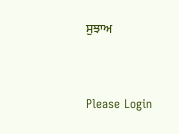ਸੁਝਾਅ



Please Login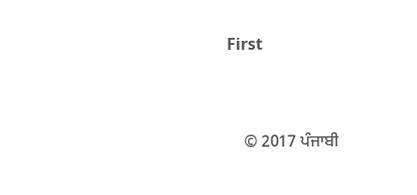First


    © 2017 ਪੰਜਾਬੀ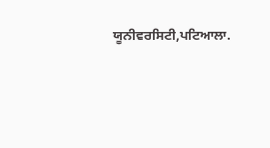ਯੂਨੀਵਰਸਿਟੀ,ਪਟਿਆਲਾ.